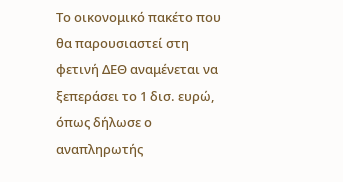Το οικονομικό πακέτο που θα παρουσιαστεί στη φετινή ΔΕΘ αναμένεται να ξεπεράσει το 1 δισ. ευρώ, όπως δήλωσε ο αναπληρωτής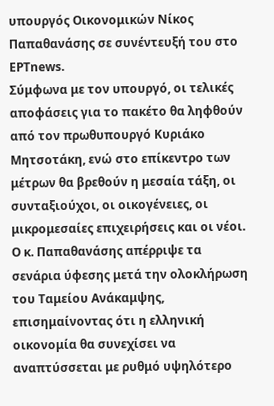υπουργός Οικονομικών Νίκος Παπαθανάσης σε συνέντευξή του στο ΕΡΤnews.
Σύμφωνα με τον υπουργό, οι τελικές αποφάσεις για το πακέτο θα ληφθούν από τον πρωθυπουργό Κυριάκο Μητσοτάκη, ενώ στο επίκεντρο των μέτρων θα βρεθούν η μεσαία τάξη, οι συνταξιούχοι, οι οικογένειες, οι μικρομεσαίες επιχειρήσεις και οι νέοι.
Ο κ. Παπαθανάσης απέρριψε τα σενάρια ύφεσης μετά την ολοκλήρωση του Ταμείου Ανάκαμψης, επισημαίνοντας ότι η ελληνική οικονομία θα συνεχίσει να αναπτύσσεται με ρυθμό υψηλότερο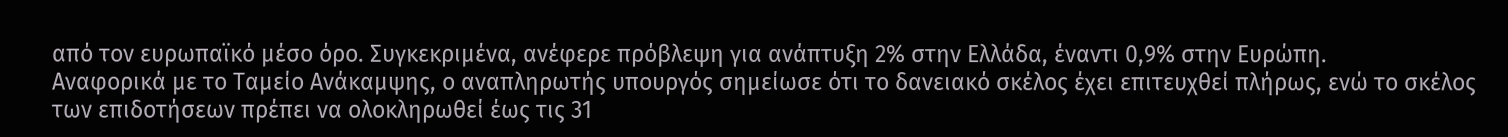από τον ευρωπαϊκό μέσο όρο. Συγκεκριμένα, ανέφερε πρόβλεψη για ανάπτυξη 2% στην Ελλάδα, έναντι 0,9% στην Ευρώπη.
Αναφορικά με το Ταμείο Ανάκαμψης, ο αναπληρωτής υπουργός σημείωσε ότι το δανειακό σκέλος έχει επιτευχθεί πλήρως, ενώ το σκέλος των επιδοτήσεων πρέπει να ολοκληρωθεί έως τις 31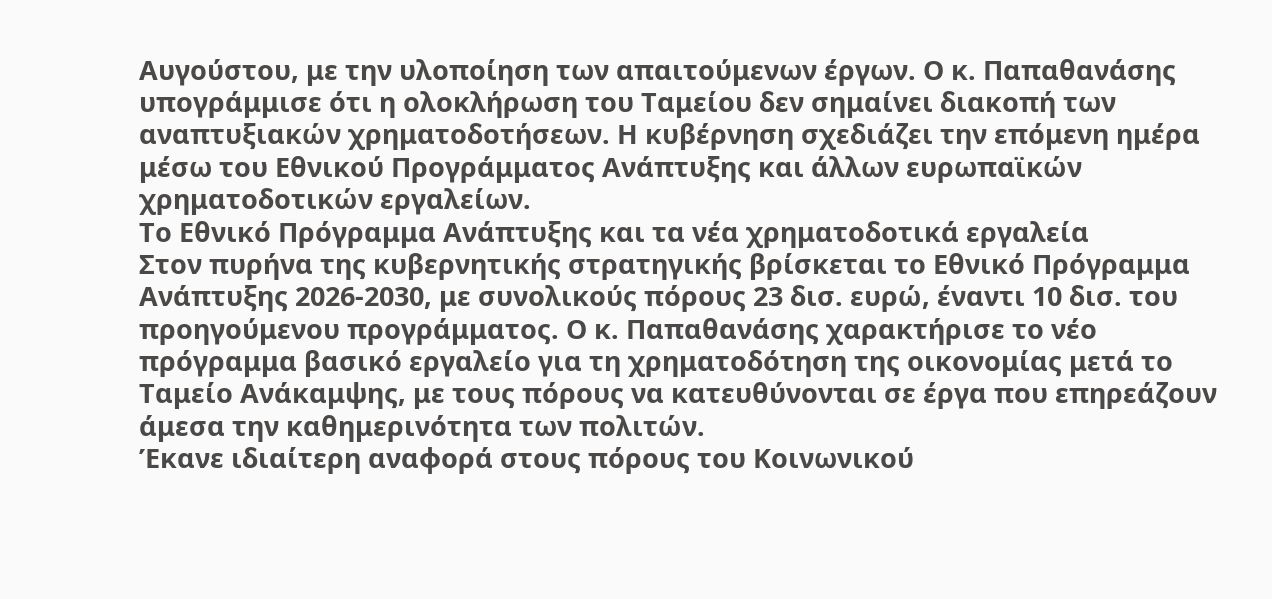Αυγούστου, με την υλοποίηση των απαιτούμενων έργων. Ο κ. Παπαθανάσης υπογράμμισε ότι η ολοκλήρωση του Ταμείου δεν σημαίνει διακοπή των αναπτυξιακών χρηματοδοτήσεων. Η κυβέρνηση σχεδιάζει την επόμενη ημέρα μέσω του Εθνικού Προγράμματος Ανάπτυξης και άλλων ευρωπαϊκών χρηματοδοτικών εργαλείων.
Το Εθνικό Πρόγραμμα Ανάπτυξης και τα νέα χρηματοδοτικά εργαλεία
Στον πυρήνα της κυβερνητικής στρατηγικής βρίσκεται το Εθνικό Πρόγραμμα Ανάπτυξης 2026-2030, με συνολικούς πόρους 23 δισ. ευρώ, έναντι 10 δισ. του προηγούμενου προγράμματος. Ο κ. Παπαθανάσης χαρακτήρισε το νέο πρόγραμμα βασικό εργαλείο για τη χρηματοδότηση της οικονομίας μετά το Ταμείο Ανάκαμψης, με τους πόρους να κατευθύνονται σε έργα που επηρεάζουν άμεσα την καθημερινότητα των πολιτών.
Έκανε ιδιαίτερη αναφορά στους πόρους του Κοινωνικού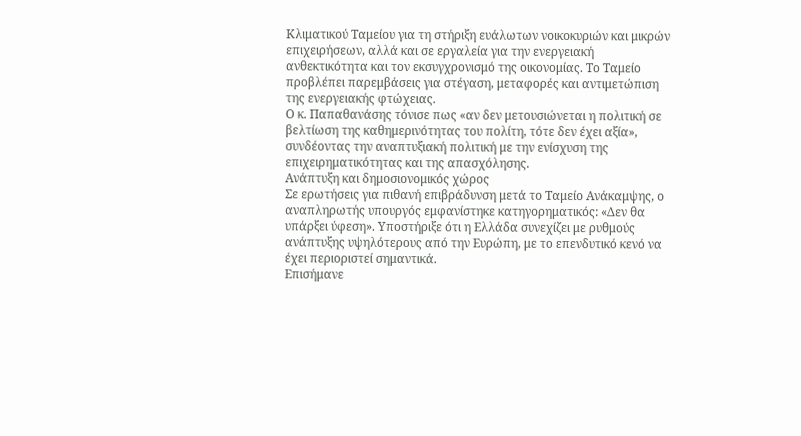Κλιματικού Ταμείου για τη στήριξη ευάλωτων νοικοκυριών και μικρών επιχειρήσεων, αλλά και σε εργαλεία για την ενεργειακή ανθεκτικότητα και τον εκσυγχρονισμό της οικονομίας. Το Ταμείο προβλέπει παρεμβάσεις για στέγαση, μεταφορές και αντιμετώπιση της ενεργειακής φτώχειας.
Ο κ. Παπαθανάσης τόνισε πως «αν δεν μετουσιώνεται η πολιτική σε βελτίωση της καθημερινότητας του πολίτη, τότε δεν έχει αξία», συνδέοντας την αναπτυξιακή πολιτική με την ενίσχυση της επιχειρηματικότητας και της απασχόλησης.
Ανάπτυξη και δημοσιονομικός χώρος
Σε ερωτήσεις για πιθανή επιβράδυνση μετά το Ταμείο Ανάκαμψης, ο αναπληρωτής υπουργός εμφανίστηκε κατηγορηματικός: «Δεν θα υπάρξει ύφεση». Υποστήριξε ότι η Ελλάδα συνεχίζει με ρυθμούς ανάπτυξης υψηλότερους από την Ευρώπη, με το επενδυτικό κενό να έχει περιοριστεί σημαντικά.
Επισήμανε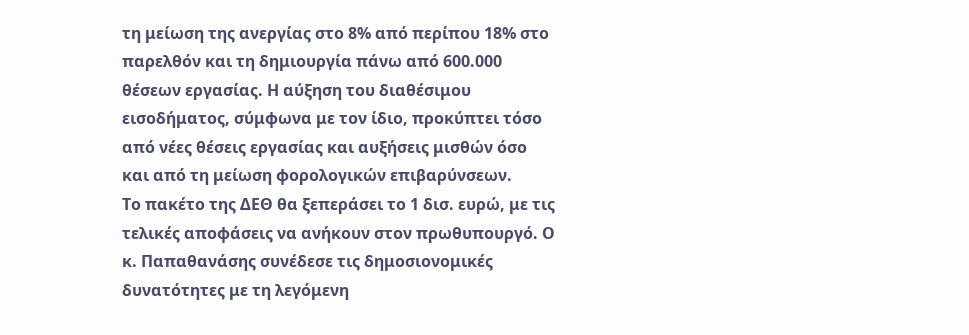τη μείωση της ανεργίας στο 8% από περίπου 18% στο παρελθόν και τη δημιουργία πάνω από 600.000 θέσεων εργασίας. Η αύξηση του διαθέσιμου εισοδήματος, σύμφωνα με τον ίδιο, προκύπτει τόσο από νέες θέσεις εργασίας και αυξήσεις μισθών όσο και από τη μείωση φορολογικών επιβαρύνσεων.
Το πακέτο της ΔΕΘ θα ξεπεράσει το 1 δισ. ευρώ, με τις τελικές αποφάσεις να ανήκουν στον πρωθυπουργό. Ο κ. Παπαθανάσης συνέδεσε τις δημοσιονομικές δυνατότητες με τη λεγόμενη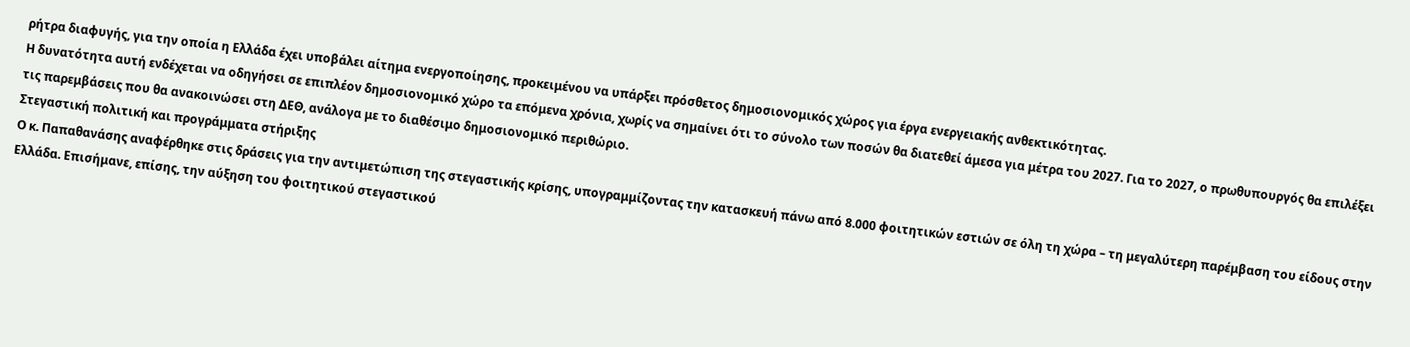ρήτρα διαφυγής, για την οποία η Ελλάδα έχει υποβάλει αίτημα ενεργοποίησης, προκειμένου να υπάρξει πρόσθετος δημοσιονομικός χώρος για έργα ενεργειακής ανθεκτικότητας.
Η δυνατότητα αυτή ενδέχεται να οδηγήσει σε επιπλέον δημοσιονομικό χώρο τα επόμενα χρόνια, χωρίς να σημαίνει ότι το σύνολο των ποσών θα διατεθεί άμεσα για μέτρα του 2027. Για το 2027, ο πρωθυπουργός θα επιλέξει τις παρεμβάσεις που θα ανακοινώσει στη ΔΕΘ, ανάλογα με το διαθέσιμο δημοσιονομικό περιθώριο.
Στεγαστική πολιτική και προγράμματα στήριξης
Ο κ. Παπαθανάσης αναφέρθηκε στις δράσεις για την αντιμετώπιση της στεγαστικής κρίσης, υπογραμμίζοντας την κατασκευή πάνω από 8.000 φοιτητικών εστιών σε όλη τη χώρα – τη μεγαλύτερη παρέμβαση του είδους στην Ελλάδα. Επισήμανε, επίσης, την αύξηση του φοιτητικού στεγαστικού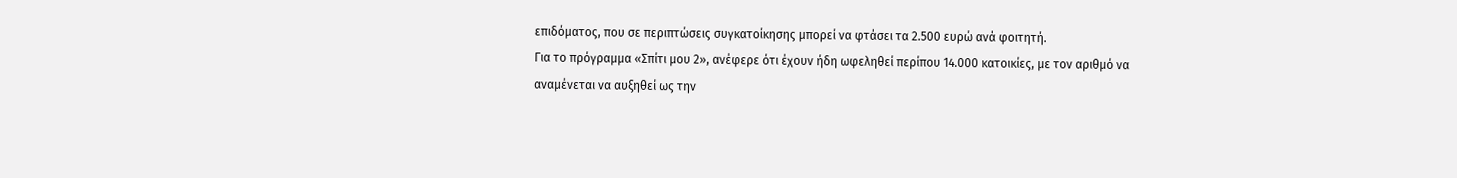επιδόματος, που σε περιπτώσεις συγκατοίκησης μπορεί να φτάσει τα 2.500 ευρώ ανά φοιτητή.
Για το πρόγραμμα «Σπίτι μου 2», ανέφερε ότι έχουν ήδη ωφεληθεί περίπου 14.000 κατοικίες, με τον αριθμό να αναμένεται να αυξηθεί ως την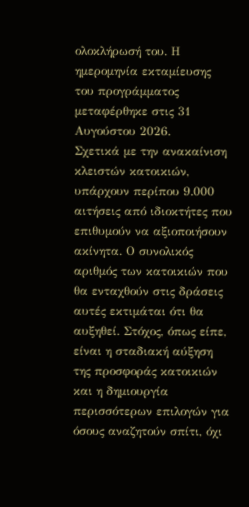ολοκλήρωσή του. Η ημερομηνία εκταμίευσης του προγράμματος μεταφέρθηκε στις 31 Αυγούστου 2026.
Σχετικά με την ανακαίνιση κλειστών κατοικιών, υπάρχουν περίπου 9.000 αιτήσεις από ιδιοκτήτες που επιθυμούν να αξιοποιήσουν ακίνητα. Ο συνολικός αριθμός των κατοικιών που θα ενταχθούν στις δράσεις αυτές εκτιμάται ότι θα αυξηθεί. Στόχος, όπως είπε, είναι η σταδιακή αύξηση της προσφοράς κατοικιών και η δημιουργία περισσότερων επιλογών για όσους αναζητούν σπίτι, όχι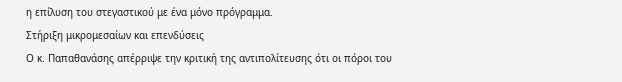η επίλυση του στεγαστικού με ένα μόνο πρόγραμμα.
Στήριξη μικρομεσαίων και επενδύσεις
Ο κ. Παπαθανάσης απέρριψε την κριτική της αντιπολίτευσης ότι οι πόροι του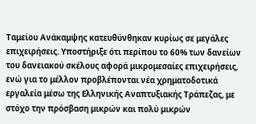Ταμείου Ανάκαμψης κατευθύνθηκαν κυρίως σε μεγάλες επιχειρήσεις. Υποστήριξε ότι περίπου το 60% των δανείων του δανειακού σκέλους αφορά μικρομεσαίες επιχειρήσεις, ενώ για το μέλλον προβλέπονται νέα χρηματοδοτικά εργαλεία μέσω της Ελληνικής Αναπτυξιακής Τράπεζας, με στόχο την πρόσβαση μικρών και πολύ μικρών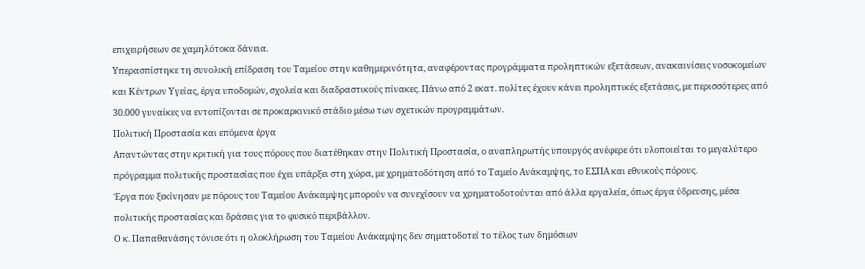επιχειρήσεων σε χαμηλότοκα δάνεια.
Υπερασπίστηκε τη συνολική επίδραση του Ταμείου στην καθημερινότητα, αναφέροντας προγράμματα προληπτικών εξετάσεων, ανακαινίσεις νοσοκομείων και Κέντρων Υγείας, έργα υποδομών, σχολεία και διαδραστικούς πίνακες. Πάνω από 2 εκατ. πολίτες έχουν κάνει προληπτικές εξετάσεις, με περισσότερες από 30.000 γυναίκες να εντοπίζονται σε προκαρκινικό στάδιο μέσω των σχετικών προγραμμάτων.
Πολιτική Προστασία και επόμενα έργα
Απαντώντας στην κριτική για τους πόρους που διατέθηκαν στην Πολιτική Προστασία, ο αναπληρωτής υπουργός ανέφερε ότι υλοποιείται το μεγαλύτερο πρόγραμμα πολιτικής προστασίας που έχει υπάρξει στη χώρα, με χρηματοδότηση από το Ταμείο Ανάκαμψης, το ΕΣΠΑ και εθνικούς πόρους.
Έργα που ξεκίνησαν με πόρους του Ταμείου Ανάκαμψης μπορούν να συνεχίσουν να χρηματοδοτούνται από άλλα εργαλεία, όπως έργα ύδρευσης, μέσα πολιτικής προστασίας και δράσεις για το φυσικό περιβάλλον.
Ο κ. Παπαθανάσης τόνισε ότι η ολοκλήρωση του Ταμείου Ανάκαμψης δεν σηματοδοτεί το τέλος των δημόσιων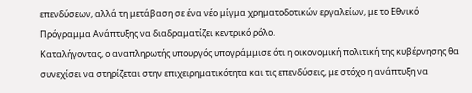επενδύσεων, αλλά τη μετάβαση σε ένα νέο μίγμα χρηματοδοτικών εργαλείων, με το Εθνικό Πρόγραμμα Ανάπτυξης να διαδραματίζει κεντρικό ρόλο.
Καταλήγοντας, ο αναπληρωτής υπουργός υπογράμμισε ότι η οικονομική πολιτική της κυβέρνησης θα συνεχίσει να στηρίζεται στην επιχειρηματικότητα και τις επενδύσεις, με στόχο η ανάπτυξη να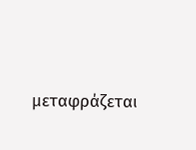μεταφράζεται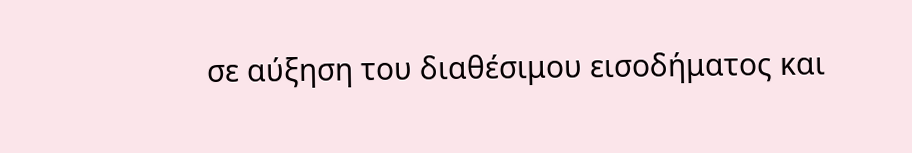σε αύξηση του διαθέσιμου εισοδήματος και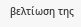βελτίωση της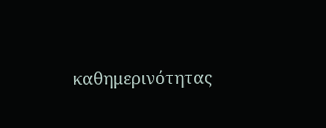καθημερινότητας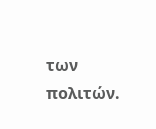των πολιτών.